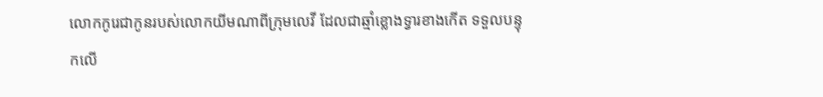លោកកូរេជាកូនរបស់លោកយីមណាពីក្រុមលេវី ដែលជាឆ្មាំខ្លោងទ្វារខាងកើត ទទួលបន្ទុកលើ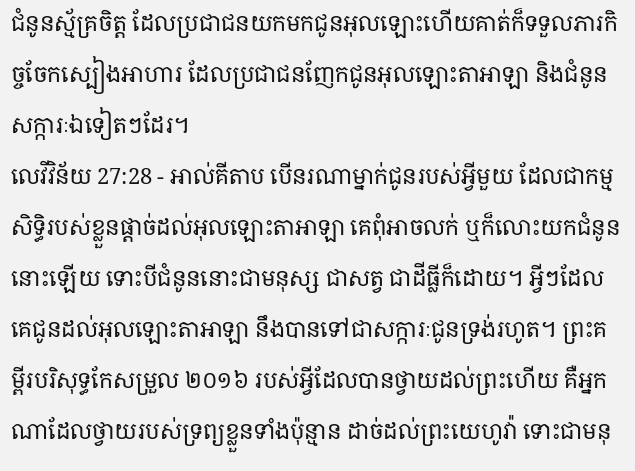ជំនូនស្ម័គ្រចិត្ត ដែលប្រជាជនយកមកជូនអុលឡោះហើយគាត់ក៏ទទួលភារកិច្ចចែកស្បៀងអាហារ ដែលប្រជាជនញែកជូនអុលឡោះតាអាឡា និងជំនូនសក្ការៈឯទៀតៗដែរ។
លេវីវិន័យ 27:28 - អាល់គីតាប បើនរណាម្នាក់ជូនរបស់អ្វីមួយ ដែលជាកម្មសិទ្ធិរបស់ខ្លួនផ្តាច់ដល់អុលឡោះតាអាឡា គេពុំអាចលក់ ឬក៏លោះយកជំនូននោះឡើយ ទោះបីជំនូននោះជាមនុស្ស ជាសត្វ ជាដីធ្លីក៏ដោយ។ អ្វីៗដែលគេជូនដល់អុលឡោះតាអាឡា នឹងបានទៅជាសក្ការៈជូនទ្រង់រហូត។ ព្រះគម្ពីរបរិសុទ្ធកែសម្រួល ២០១៦ របស់អ្វីដែលបានថ្វាយដល់ព្រះហើយ គឺអ្នកណាដែលថ្វាយរបស់ទ្រព្យខ្លួនទាំងប៉ុន្មាន ដាច់ដល់ព្រះយេហូវ៉ា ទោះជាមនុ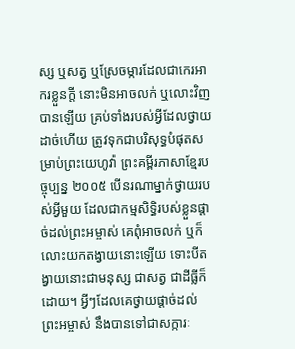ស្ស ឬសត្វ ឬស្រែចម្ការដែលជាកេរអាករខ្លួនក្តី នោះមិនអាចលក់ ឬលោះវិញបានឡើយ គ្រប់ទាំងរបស់អ្វីដែលថ្វាយដាច់ហើយ ត្រូវទុកជាបរិសុទ្ធបំផុតសម្រាប់ព្រះយេហូវ៉ា ព្រះគម្ពីរភាសាខ្មែរបច្ចុប្បន្ន ២០០៥ បើនរណាម្នាក់ថ្វាយរបស់អ្វីមួយ ដែលជាកម្មសិទ្ធិរបស់ខ្លួនផ្ដាច់ដល់ព្រះអម្ចាស់ គេពុំអាចលក់ ឬក៏លោះយកតង្វាយនោះឡើយ ទោះបីតង្វាយនោះជាមនុស្ស ជាសត្វ ជាដីធ្លីក៏ដោយ។ អ្វីៗដែលគេថ្វាយផ្ដាច់ដល់ព្រះអម្ចាស់ នឹងបានទៅជាសក្ការៈ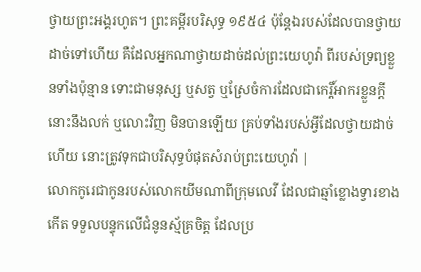ថ្វាយព្រះអង្គរហូត។ ព្រះគម្ពីរបរិសុទ្ធ ១៩៥៤ ប៉ុន្តែឯរបស់ដែលបានថ្វាយដាច់ទៅហើយ គឺដែលអ្នកណាថ្វាយដាច់ដល់ព្រះយេហូវ៉ា ពីរបស់ទ្រព្យខ្លួនទាំងប៉ុន្មាន ទោះជាមនុស្ស ឬសត្វ ឬស្រែចំការដែលជាកេរ្តិ៍អាករខ្លួនក្តី នោះនឹងលក់ ឬលោះវិញ មិនបានឡើយ គ្រប់ទាំងរបស់អ្វីដែលថ្វាយដាច់ហើយ នោះត្រូវទុកជាបរិសុទ្ធបំផុតសំរាប់ព្រះយេហូវ៉ា |
លោកកូរេជាកូនរបស់លោកយីមណាពីក្រុមលេវី ដែលជាឆ្មាំខ្លោងទ្វារខាងកើត ទទួលបន្ទុកលើជំនូនស្ម័គ្រចិត្ត ដែលប្រ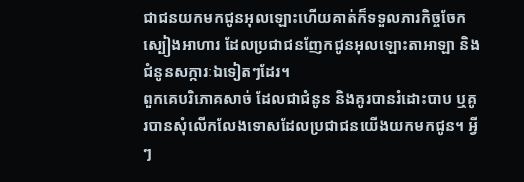ជាជនយកមកជូនអុលឡោះហើយគាត់ក៏ទទួលភារកិច្ចចែកស្បៀងអាហារ ដែលប្រជាជនញែកជូនអុលឡោះតាអាឡា និងជំនូនសក្ការៈឯទៀតៗដែរ។
ពួកគេបរិភោគសាច់ ដែលជាជំនូន និងគូរបានរំដោះបាប ឬគូរបានសុំលើកលែងទោសដែលប្រជាជនយើងយកមកជូន។ អ្វីៗ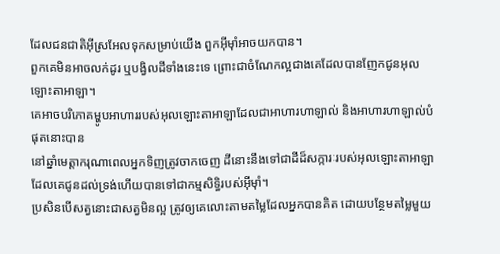ដែលជនជាតិអ៊ីស្រអែលទុកសម្រាប់យើង ពួកអ៊ីមុាំអាចយកបាន។
ពួកគេមិនអាចលក់ដូរ ឬបង្វិលដីទាំងនេះទេ ព្រោះជាចំណែកល្អជាងគេដែលបានញែកជូនអុលឡោះតាអាឡា។
គេអាចបរិភោគម្ហូបអាហាររបស់អុលឡោះតាអាឡាដែលជាអាហារហាឡាល់ និងអាហារហាឡាល់បំផុតនោះបាន
នៅឆ្នាំមេត្តាករុណាពេលអ្នកទិញត្រូវចាកចេញ ដីនោះនឹងទៅជាដីដ៏សក្ការៈរបស់អុលឡោះតាអាឡា ដែលគេជូនដល់ទ្រង់ហើយបានទៅជាកម្មសិទ្ធិរបស់អ៊ីមុាំ។
ប្រសិនបើសត្វនោះជាសត្វមិនល្អ ត្រូវឲ្យគេលោះតាមតម្លៃដែលអ្នកបានគិត ដោយបន្ថែមតម្លៃមួយ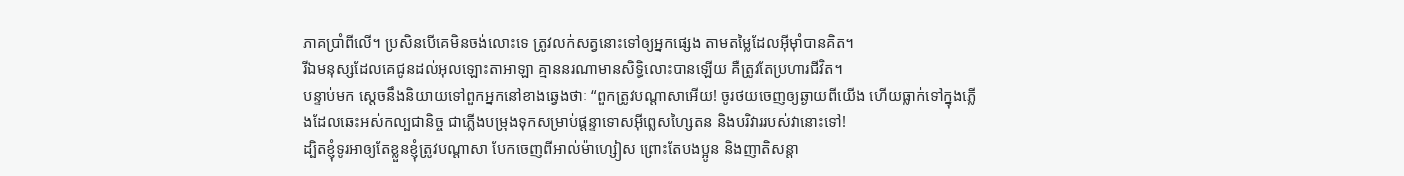ភាគប្រាំពីលើ។ ប្រសិនបើគេមិនចង់លោះទេ ត្រូវលក់សត្វនោះទៅឲ្យអ្នកផ្សេង តាមតម្លៃដែលអ៊ីមុាំបានគិត។
រីឯមនុស្សដែលគេជូនដល់អុលឡោះតាអាឡា គ្មាននរណាមានសិទ្ធិលោះបានឡើយ គឺត្រូវតែប្រហារជីវិត។
បន្ទាប់មក ស្តេចនឹងនិយាយទៅពួកអ្នកនៅខាងឆ្វេងថាៈ “ពួកត្រូវបណ្ដាសាអើយ! ចូរថយចេញឲ្យឆ្ងាយពីយើង ហើយធ្លាក់ទៅក្នុងភ្លើងដែលឆេះអស់កល្បជានិច្ច ជាភ្លើងបម្រុងទុកសម្រាប់ផ្ដន្ទាទោសអ៊ីព្លេសហ្សៃតន និងបរិវាររបស់វានោះទៅ!
ដ្បិតខ្ញុំទូរអាឲ្យតែខ្លួនខ្ញុំត្រូវបណ្ដាសា បែកចេញពីអាល់ម៉ាហ្សៀស ព្រោះតែបងប្អូន និងញាតិសន្ដា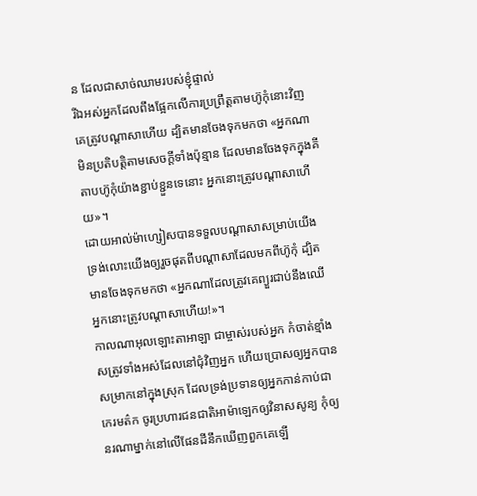ន ដែលជាសាច់ឈាមរបស់ខ្ញុំផ្ទាល់
រីឯអស់អ្នកដែលពឹងផ្អែកលើការប្រព្រឹត្ដតាមហ៊ូកុំនោះវិញ គេត្រូវបណ្ដាសាហើយ ដ្បិតមានចែងទុកមកថា «អ្នកណាមិនប្រតិបត្ដិតាមសេចក្ដីទាំងប៉ុន្មាន ដែលមានចែងទុកក្នុងគីតាបហ៊ូកុំយ៉ាងខ្ជាប់ខ្ជួនទេនោះ អ្នកនោះត្រូវបណ្ដាសាហើយ»។
ដោយអាល់ម៉ាហ្សៀសបានទទួលបណ្ដាសាសម្រាប់យើង ទ្រង់លោះយើងឲ្យរួចផុតពីបណ្ដាសាដែលមកពីហ៊ូកុំ ដ្បិតមានចែងទុកមកថា «អ្នកណាដែលត្រូវគេព្យួរជាប់នឹងឈើ អ្នកនោះត្រូវបណ្ដាសាហើយ!»។
កាលណាអុលឡោះតាអាឡា ជាម្ចាស់របស់អ្នក កំចាត់ខ្មាំងសត្រូវទាំងអស់ដែលនៅជុំវិញអ្នក ហើយប្រោសឲ្យអ្នកបានសម្រាកនៅក្នុងស្រុក ដែលទ្រង់ប្រទានឲ្យអ្នកកាន់កាប់ជាកេរមត៌ក ចូរប្រហារជនជាតិអាម៉ាឡេកឲ្យវិនាសសូន្យ កុំឲ្យនរណាម្នាក់នៅលើផែនដីនឹកឃើញពួកគេឡើ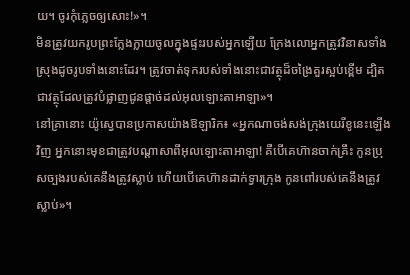យ។ ចូរកុំភ្លេចឲ្យសោះ!»។
មិនត្រូវយករូបព្រះក្លែងក្លាយចូលក្នុងផ្ទះរបស់អ្នកឡើយ ក្រែងលោអ្នកត្រូវវិនាសទាំងស្រុងដូចរូបទាំងនោះដែរ។ ត្រូវចាត់ទុករបស់ទាំងនោះជាវត្ថុដ៏ចង្រៃគួរស្អប់ខ្ពើម ដ្បិតជាវត្ថុដែលត្រូវបំផ្លាញជូនផ្តាច់ដល់អុលឡោះតាអាឡា»។
នៅគ្រានោះ យ៉ូស្វេបានប្រកាសយ៉ាងឱឡារិក៖ «អ្នកណាចង់សង់ក្រុងយេរីខូនេះឡើងវិញ អ្នកនោះមុខជាត្រូវបណ្តាសាពីអុលឡោះតាអាឡា! គឺបើគេហ៊ានចាក់គ្រឹះ កូនប្រុសច្បងរបស់គេនឹងត្រូវស្លាប់ ហើយបើគេហ៊ានដាក់ទ្វារក្រុង កូនពៅរបស់គេនឹងត្រូវស្លាប់»។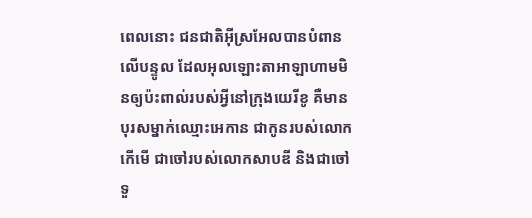ពេលនោះ ជនជាតិអ៊ីស្រអែលបានបំពានលើបន្ទូល ដែលអុលឡោះតាអាឡាហាមមិនឲ្យប៉ះពាល់របស់អ្វីនៅក្រុងយេរីខូ គឺមានបុរសម្នាក់ឈ្មោះអេកាន ជាកូនរបស់លោកកើមើ ជាចៅរបស់លោកសាបឌី និងជាចៅទួ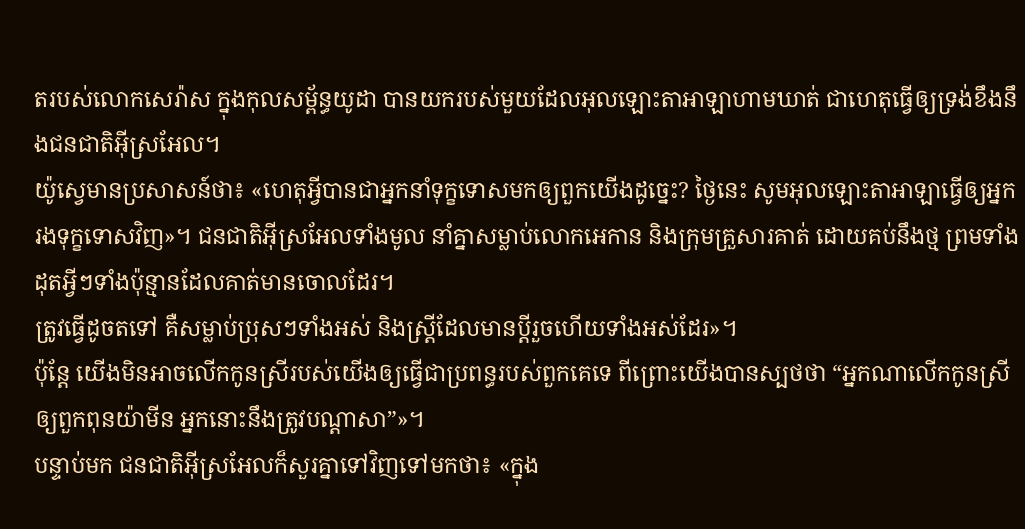តរបស់លោកសេរ៉ាស ក្នុងកុលសម្ព័ន្ធយូដា បានយករបស់មួយដែលអុលឡោះតាអាឡាហាមឃាត់ ជាហេតុធ្វើឲ្យទ្រង់ខឹងនឹងជនជាតិអ៊ីស្រអែល។
យ៉ូស្វេមានប្រសាសន៍ថា៖ «ហេតុអ្វីបានជាអ្នកនាំទុក្ខទោសមកឲ្យពួកយើងដូច្នេះ? ថ្ងៃនេះ សូមអុលឡោះតាអាឡាធ្វើឲ្យអ្នករងទុក្ខទោសវិញ»។ ជនជាតិអ៊ីស្រអែលទាំងមូល នាំគ្នាសម្លាប់លោកអេកាន និងក្រុមគ្រួសារគាត់ ដោយគប់នឹងថ្ម ព្រមទាំងដុតអ្វីៗទាំងប៉ុន្មានដែលគាត់មានចោលដែរ។
ត្រូវធ្វើដូចតទៅ គឺសម្លាប់ប្រុសៗទាំងអស់ និងស្ត្រីដែលមានប្ដីរួចហើយទាំងអស់ដែរ»។
ប៉ុន្តែ យើងមិនអាចលើកកូនស្រីរបស់យើងឲ្យធ្វើជាប្រពន្ធរបស់ពួកគេទេ ពីព្រោះយើងបានស្បថថា “អ្នកណាលើកកូនស្រីឲ្យពួកពុនយ៉ាមីន អ្នកនោះនឹងត្រូវបណ្តាសា”»។
បន្ទាប់មក ជនជាតិអ៊ីស្រអែលក៏សួរគ្នាទៅវិញទៅមកថា៖ «ក្នុង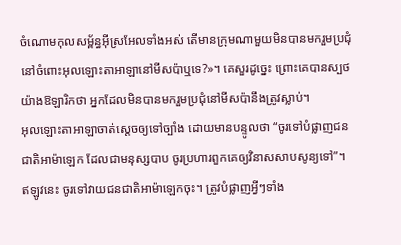ចំណោមកុលសម្ព័ន្ធអ៊ីស្រអែលទាំងអស់ តើមានក្រុមណាមួយមិនបានមករួមប្រជុំ នៅចំពោះអុលឡោះតាអាឡានៅមីសប៉ាឬទេ?»។ គេសួរដូច្នេះ ព្រោះគេបានស្បថយ៉ាងឱឡារិកថា អ្នកដែលមិនបានមករួមប្រជុំនៅមីសប៉ានឹងត្រូវស្លាប់។
អុលឡោះតាអាឡាចាត់ស្តេចឲ្យទៅច្បាំង ដោយមានបន្ទូលថា “ចូរទៅបំផ្លាញជនជាតិអាម៉ាឡេក ដែលជាមនុស្សបាប ចូរប្រហារពួកគេឲ្យវិនាសសាបសូន្យទៅ”។
ឥឡូវនេះ ចូរទៅវាយជនជាតិអាម៉ាឡេកចុះ។ ត្រូវបំផ្លាញអ្វីៗទាំង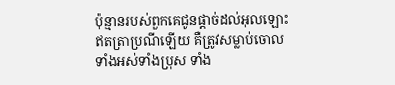ប៉ុន្មានរបស់ពួកគេជូនផ្តាច់ដល់អុលឡោះឥតត្រាប្រណីឡើយ គឺត្រូវសម្លាប់ចោលទាំងអស់ទាំងប្រុស ទាំង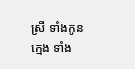ស្រី ទាំងកូនក្មេង ទាំង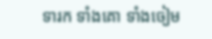ទារក ទាំងគោ ទាំងចៀម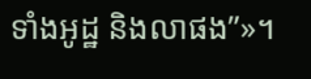ទាំងអូដ្ឋ និងលាផង”»។